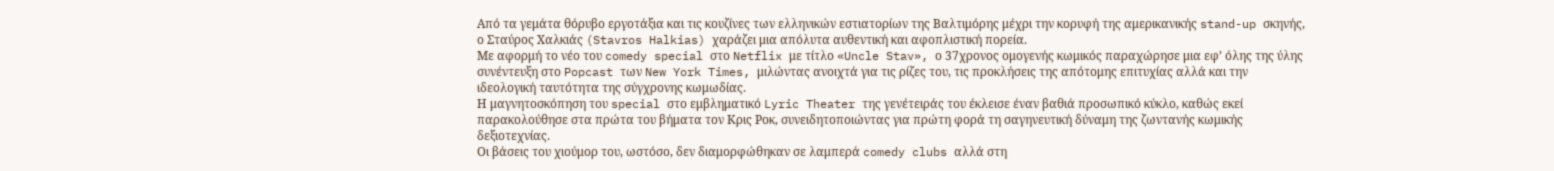Από τα γεμάτα θόρυβο εργοτάξια και τις κουζίνες των ελληνικών εστιατορίων της Βαλτιμόρης μέχρι την κορυφή της αμερικανικής stand-up σκηνής, ο Σταύρος Χαλκιάς (Stavros Halkias) χαράζει μια απόλυτα αυθεντική και αφοπλιστική πορεία.
Με αφορμή το νέο του comedy special στο Netflix με τίτλο «Uncle Stav», ο 37χρονος ομογενής κωμικός παραχώρησε μια εφ’ όλης της ύλης συνέντευξη στο Popcast των New York Times, μιλώντας ανοιχτά για τις ρίζες του, τις προκλήσεις της απότομης επιτυχίας αλλά και την ιδεολογική ταυτότητα της σύγχρονης κωμωδίας.
Η μαγνητοσκόπηση του special στο εμβληματικό Lyric Theater της γενέτειράς του έκλεισε έναν βαθιά προσωπικό κύκλο, καθώς εκεί παρακολούθησε στα πρώτα του βήματα τον Κρις Ροκ, συνειδητοποιώντας για πρώτη φορά τη σαγηνευτική δύναμη της ζωντανής κωμικής δεξιοτεχνίας.
Οι βάσεις του χιούμορ του, ωστόσο, δεν διαμορφώθηκαν σε λαμπερά comedy clubs αλλά στη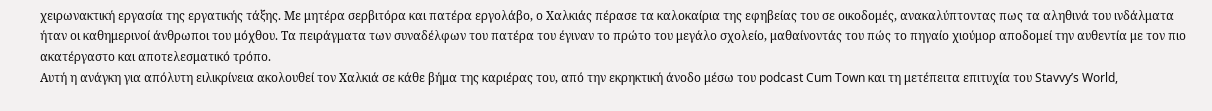χειρωνακτική εργασία της εργατικής τάξης. Με μητέρα σερβιτόρα και πατέρα εργολάβο, ο Χαλκιάς πέρασε τα καλοκαίρια της εφηβείας του σε οικοδομές, ανακαλύπτοντας πως τα αληθινά του ινδάλματα ήταν οι καθημερινοί άνθρωποι του μόχθου. Τα πειράγματα των συναδέλφων του πατέρα του έγιναν το πρώτο του μεγάλο σχολείο, μαθαίνοντάς του πώς το πηγαίο χιούμορ αποδομεί την αυθεντία με τον πιο ακατέργαστο και αποτελεσματικό τρόπο.
Αυτή η ανάγκη για απόλυτη ειλικρίνεια ακολουθεί τον Χαλκιά σε κάθε βήμα της καριέρας του, από την εκρηκτική άνοδο μέσω του podcast Cum Town και τη μετέπειτα επιτυχία του Stavvy’s World,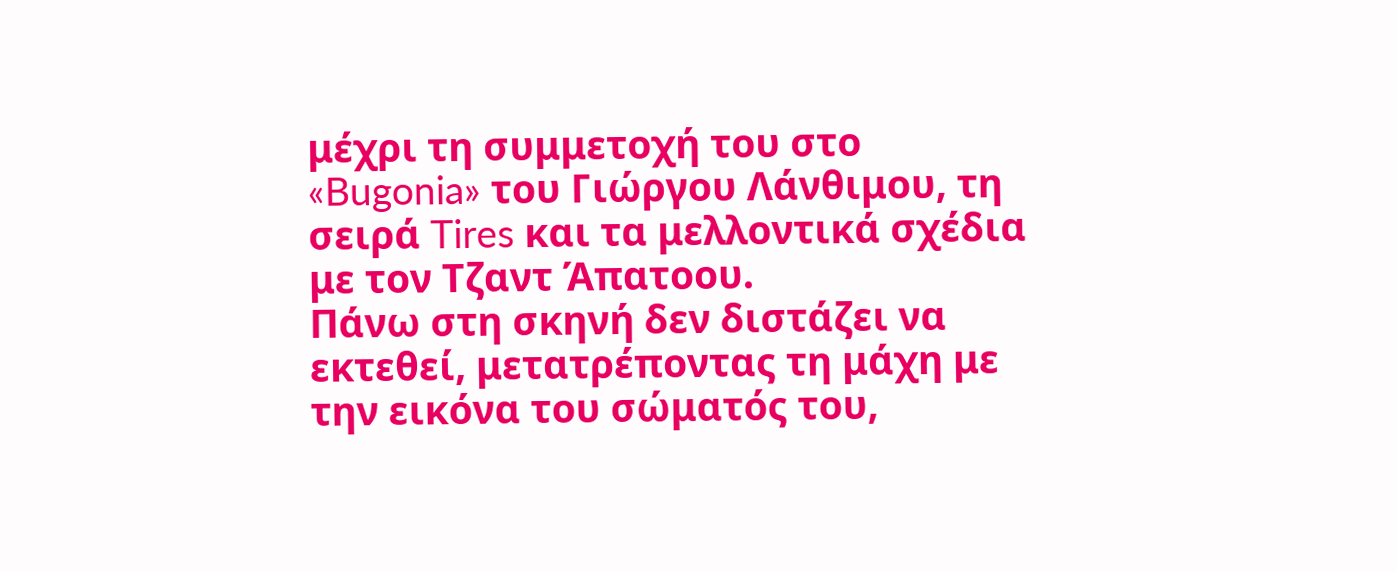μέχρι τη συμμετοχή του στο «Bugonia» του Γιώργου Λάνθιμου, τη σειρά Tires και τα μελλοντικά σχέδια με τον Τζαντ Άπατοου.
Πάνω στη σκηνή δεν διστάζει να εκτεθεί, μετατρέποντας τη μάχη με την εικόνα του σώματός του,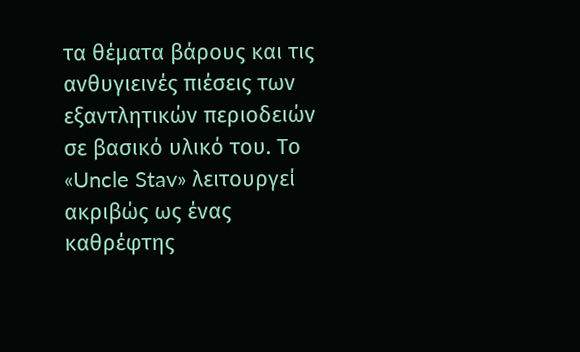τα θέματα βάρους και τις ανθυγιεινές πιέσεις των εξαντλητικών περιοδειών σε βασικό υλικό του. Το «Uncle Stav» λειτουργεί ακριβώς ως ένας καθρέφτης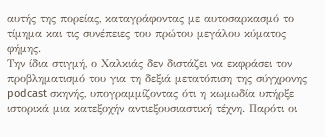αυτής της πορείας, καταγράφοντας με αυτοσαρκασμό το τίμημα και τις συνέπειες του πρώτου μεγάλου κύματος φήμης.
Την ίδια στιγμή, ο Χαλκιάς δεν διστάζει να εκφράσει τον προβληματισμό του για τη δεξιά μετατόπιση της σύγχρονης podcast σκηνής, υπογραμμίζοντας ότι η κωμωδία υπήρξε ιστορικά μια κατεξοχήν αντιεξουσιαστική τέχνη. Παρότι οι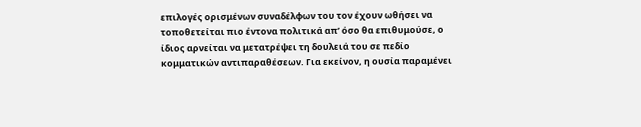επιλογές ορισμένων συναδέλφων του τον έχουν ωθήσει να τοποθετείται πιο έντονα πολιτικά απ’ όσο θα επιθυμούσε, ο ίδιος αρνείται να μετατρέψει τη δουλειά του σε πεδίο κομματικών αντιπαραθέσεων. Για εκείνον, η ουσία παραμένει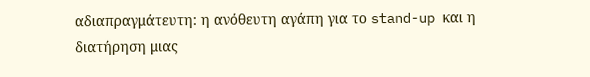αδιαπραγμάτευτη: η ανόθευτη αγάπη για το stand-up και η διατήρηση μιας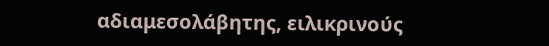αδιαμεσολάβητης, ειλικρινούς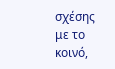σχέσης με το κοινό,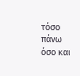τόσο πάνω όσο και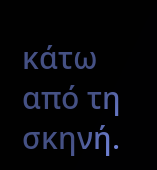κάτω από τη σκηνή.